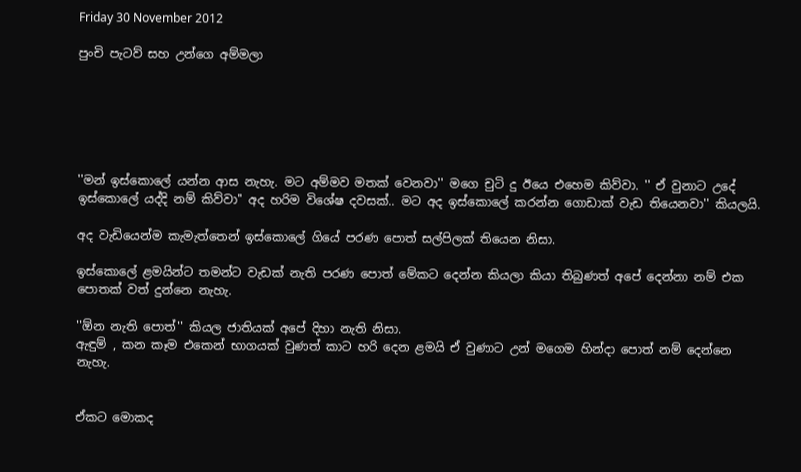Friday 30 November 2012

පුංචි පැටව් සහ උන්ගෙ අම්මලා






''මන් ඉස්කොලේ යන්න ආස නැහැ. මට අම්මව මතක් වෙනවා'' මගෙ චුටි දු ඊයෙ එහෙම කිව්වා. '' ඒ වුනාට උදේ ඉස්කොලේ යද්දි නම් කිව්වා'' අද හරිම විශේෂ දවසක්.. මට අද ඉස්කොලේ කරන්න ගොඩාක් වැඩ තියෙනවා'' කියලයි.

අද වැඩියෙන්ම කැමැත්තෙන් ඉස්කොලේ ගියේ පරණ පොත් සල්පිලක් තියෙන නිසා.

ඉස්කොලේ ළමයින්ට තමන්ට වැඩක් නැති පරණ පොත් මේකට දෙන්න කියලා කියා තිබුණත් අපේ දෙන්නා නම් එක පොතක් වත් දුන්නෙ නැහැ.

''ඕන නැති පොත්'' කියල ජාතියක් අපේ දිහා නැති නිසා.
ඇඳුම් , කන කෑම එකෙන් භාගයක් වුණත් කාට හරි දෙන ළමයි ඒ වුණාට උන් මගෙම හින්දා පොත් නම් දෙන්නෙ නැහැ.


ඒකට මොකද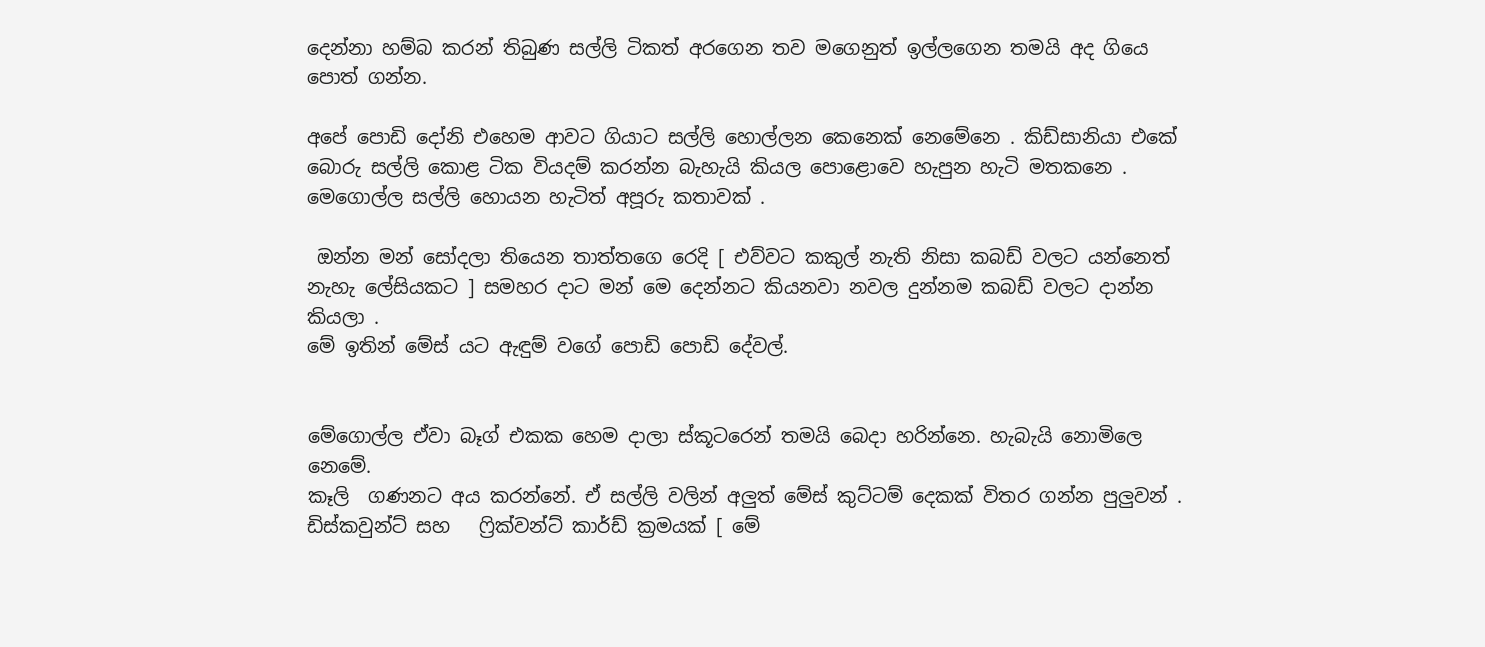දෙන්නා හම්බ කරන් තිබුණ සල්ලි ටිකත් අරගෙන තව මගෙනුත් ඉල්ලගෙන තමයි අද ගියෙ පොත් ගන්න.

අපේ පොඩි දෝනි එහෙම ආවට ගියාට සල්ලි හොල්ලන කෙනෙක් නෙමේනෙ . කිඩ්සානියා එකේ බොරු සල්ලි කොළ ටික වියදම් කරන්න බැහැයි කියල පොළොවෙ හැපුන හැටි මතකනෙ .
මෙගොල්ල සල්ලි හොයන හැටිත් අපූරු කතාවක් .

 ඔන්න මන් සෝදලා තියෙන තාත්තගෙ රෙදි [ එව්වට කකුල් නැති නිසා කබඩ් වලට යන්නෙත් නැහැ ලේසියකට ] සමහර දාට මන් මෙ දෙන්නට කියනවා නවල දුන්නම කබඩ් වලට දාන්න කියලා .
මේ ඉතින් මේස් යට ඇඳුම් වගේ පොඩි පොඩි දේවල්.


මේගොල්ල ඒවා බෑග් එකක හෙම දාලා ස්කූටරෙන් තමයි බෙදා හරින්නෙ. හැබැයි නොමිලෙ නෙමේ.
කෑලි  ගණනට අය කරන්නේ. ඒ සල්ලි වලින් අලුත් මේස් කුට්ටම් දෙකක් විතර ගන්න පුලුවන් .
ඩිස්කවුන්ට් සහ   ෆ්‍රික්වන්ට් කාර්ඩ් ක්‍රමයක් [ මේ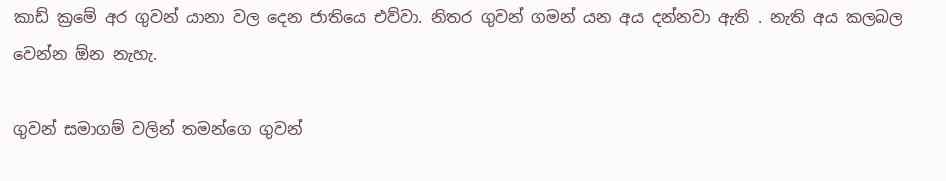කාඩ් ක්‍රමේ අර ගුවන් යානා වල දෙන ජාතියෙ එව්වා. නිතර ගුවන් ගමන් යන අය දන්නවා ඇති . නැති අය කලබල වෙන්න ඕන නැහැ.

ගුවන් සමාගම් වලින් තමන්ගෙ ගුවන්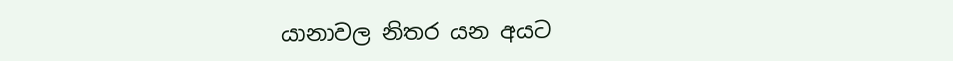යානාවල නිතර යන අයට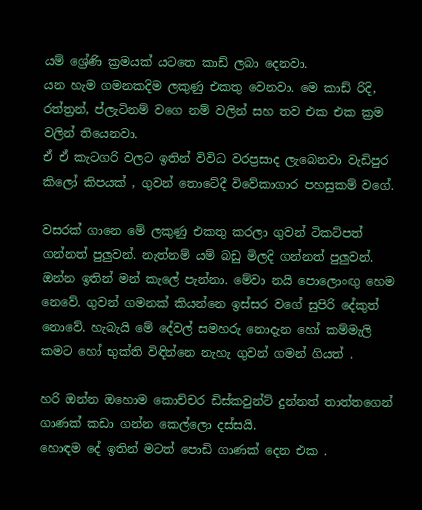යම් ශ්‍රේණි ක්‍රමයක් යටතෙ කාඩ් ලබා දෙනවා.
යන හැම ගමනකදිම ලකුණු එකතු වෙනවා. මෙ කාඩ් රිදි, රත්ත්‍රන්, ප්ලැටිනම් වගෙ නම් වලින් සහ තව එක එක ක්‍රම වලින් තියෙනවා.
ඒ ඒ කැටගරි වලට ඉතින් විවිධ වරප්‍රසාද ලැබෙනවා වැඩිපුර කිලෝ කිපයක් , ගුවන් තොටේදී විවේකාගාර පහසුකම් වගේ.

වසරක් ගානෙ මේ ලකුණු එකතු කරලා ගුවන් ටිකට්පත් ගන්නත් පුලුවන්. නැත්නම් යම් බඩු මිලදි ගන්නත් පුලුවන්. ඔන්න ඉතින් මන් කැලේ පැන්නා. මේවා නයි පොලොංඟු හෙම නෙවේ. ගුවන් ගමනක් කියන්නෙ ඉස්සර වගේ සුපිරි දේකුත්  නොවේ. හැබැයි මේ දේවල් සමහරු නොදැන හෝ කම්මැලි කමට හෝ භුක්ති විඳින්නෙ නැහැ ගුවන් ගමන් ගියත් .

හරි ඔන්න ඔහොම කොච්චර ඩිස්කවුන්ට් දුන්නත් තාත්තගෙන් ගාණක් කඩා ගන්න කෙල්ලො දස්සයි.
හොඳම දේ ඉතින් මටත් පොඩි ගාණක් දෙන එක .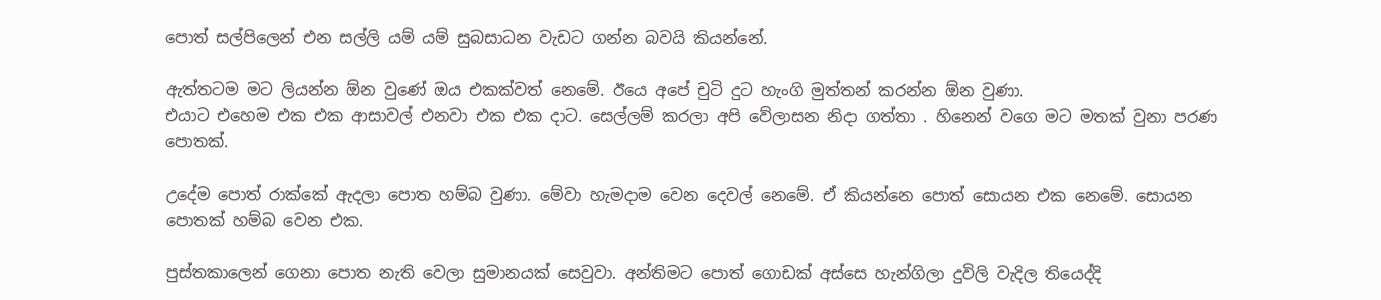පොත් සල්පිලෙන් එන සල්ලි යම් යම් සුබසාධන වැඩට ගන්න බවයි කියන්නේ.

ඇත්තටම මට ලියන්න ඕන වුණේ ඔය එකක්වත් නෙමේ. ඊයෙ අපේ චුටි දුට හැංගි මුත්තන් කරන්න ඕන වුණා.
එයාට එහෙම එක එක ආසාවල් එනවා එක එක දාට. සෙල්ලම් කරලා අපි වේලාසන නිදා ගත්තා . හිනෙන් වගෙ මට මතක් වුනා පරණ පොතක්.

උදේම පොත් රාක්කේ ඇදලා පොත හම්බ වුණා. මේවා හැමදාම වෙන දෙවල් නෙමේ. ඒ කියන්නෙ පොත් සොයන එක නෙමේ. සොයන පොතක් හම්බ වෙන එක.

පුස්තකාලෙන් ගෙනා පොත නැති වෙලා සුමානයක් සෙවුවා. අන්තිමට පොත් ගොඩක් අස්සෙ හැන්ගිලා දුවිලි වැදිල තියෙද්දි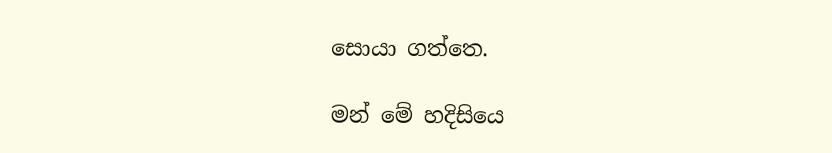සොයා ගත්තෙ.

මන් මේ හදිසියෙ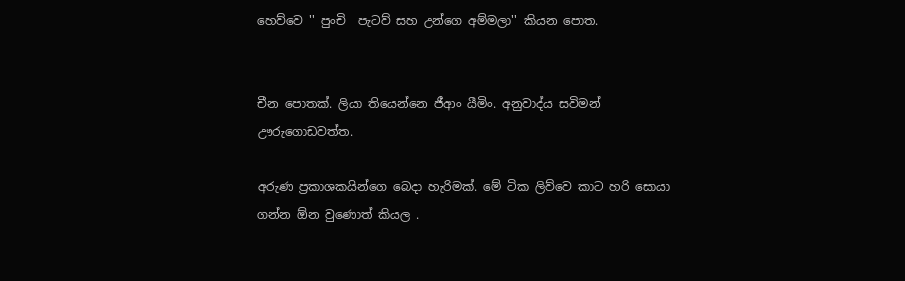හෙව්වෙ '' පුංචි  පැටව් සහ උන්ගෙ අම්මලා'' කියන පොත.


චීන පොතක්. ලියා තියෙන්නෙ ජීආං යීමිං. අනුවාද්ය සවිමන් ඌරුගොඩවත්ත.

අරුණ ප්‍රකාශකයින්ගෙ බෙදා හැරිමක්. මේ ටික ලිව්වෙ කාට හරි සොයා ගන්න ඕන වුණොත් කියල .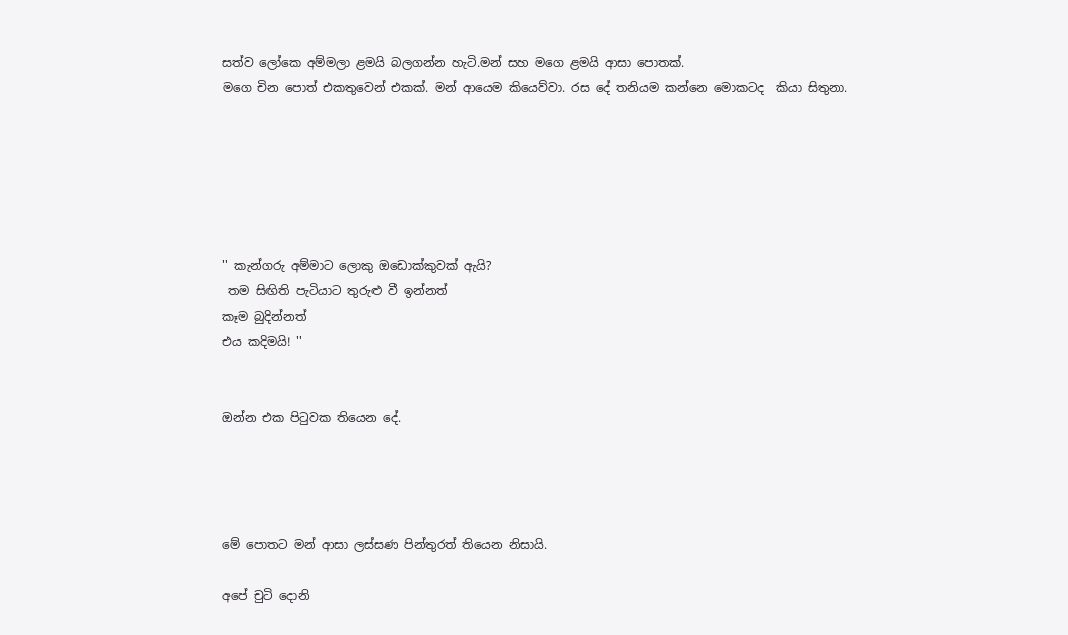සත්ව ලෝකෙ අම්මලා ළමයි බලගන්න හැටි.මන් සහ මගෙ ළමයි ආසා පොතක්.
මගෙ චින පොත් එකතුවෙන් එකක්. මන් ආයෙම කියෙව්වා. රස දේ තනියම කන්නෙ මොකටද  කියා සිතුනා.






'' කැන්ගරු අම්මාට ලොකු ඔඩොක්කුවක් ඇයි?
 තම සිඟිති පැටියාට තුරුළු වී ඉන්නත්
කෑම බුදින්නත්
එය කදිමයි! ''


ඔන්න එක පිටුවක තියෙන දේ.




මේ පොතට මන් ආසා ලස්සණ පින්තුරත් තියෙන නිසායි.

අපේ චුටි දොනි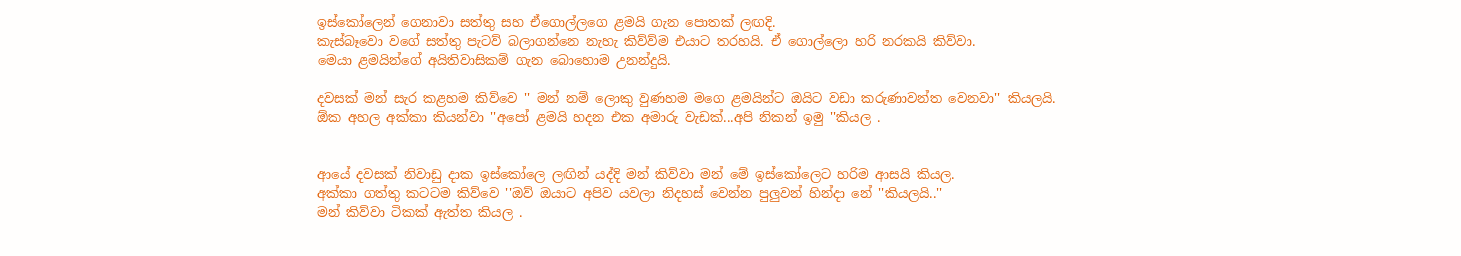ඉස්කෝලෙන් ගෙනාවා සත්තු සහ ඒගොල්ලගෙ ළමයි ගැන පොතක් ලඟදි.
කැස්බෑවො වගේ සත්තු පැටව් බලාගන්නෙ නැහැ කිව්ව්ම එයාට තරහයි. ඒ ගොල්ලො හරි නරකයි කිව්වා.
මෙයා ළමයින්ගේ අයිතිවාසිකම් ගැන බොහොම උනන්දුයි.

දවසක් මන් සැර කළහම කිව්වෙ '' මන් නම් ලොකු වුණහම මගෙ ළමයින්ට ඔයිට වඩා කරුණාවන්ත වෙනවා'' කියලයි.
ඕක අහල අක්කා කියන්වා ''අපෝ ළමයි හදන එක අමාරු වැඩක්...අපි නිකන් ඉමු ''කියල .


ආයේ දවසක් නිවාඩු දාක ඉස්කෝලෙ ලඟින් යද්දි මන් කිව්වා මන් මේ ඉස්කෝලෙට හරිම ආසයි කියල.
අක්කා ගත්තු කටටම කිව්වෙ ''ඔව් ඔයාට අපිව යවලා නිදහස් වෙන්න පුලුවන් හින්දා නේ ''කියලයි..''
මන් කිව්වා ටිකක් ඇත්ත කියල .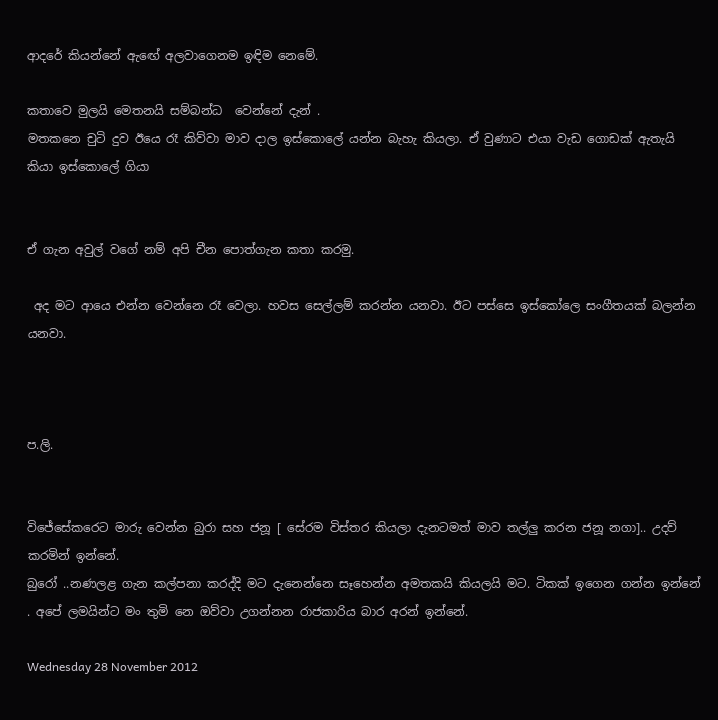ආදරේ කියන්නේ ඇඟේ අලවාගෙනම ඉඳිම නෙමේ.

කතාවෙ මුලයි මෙතනයි සම්බන්ධ  වෙන්නේ දැන් .
මතකනෙ චුටි දුව ඊයෙ රෑ කිව්වා මාව දාල ඉස්කොලේ යන්න බැහැ කියලා. ඒ වුණාට එයා වැඩ ගොඩක් ඇතැයි කියා ඉස්කොලේ ගියා


ඒ ගැන අවුල් වගේ නම් අපි චීන පොත්ගැන කතා කරමු.

 අද මට ආයෙ එන්න වෙන්නෙ රෑ වෙලා. හවස සෙල්ලම් කරන්න යනවා. ඊට පස්සෙ ඉස්කෝලෙ සංගීතයක් බලන්න යනවා.



ප.ලි.


විජේසේකරෙට මාරු වෙන්න බුරා සහ ජනූ [ සේරම විස්තර කියලා දැනටමත් මාව තල්ලු කරන ජනූ නගා].. උදව් කරමින් ඉන්නේ.
බුරෝ ..නණලළ ගැන කල්පනා කරද්දි මට දැනෙන්නෙ සෑහෙන්න අමතකයි කියලයි මට. ටිකක් ඉගෙන ගන්න ඉන්නේ . අපේ ලමයින්ට මං තුමි නෙ ඔව්වා උගන්නන රාජකාරිය බාර අරන් ඉන්නේ.

Wednesday 28 November 2012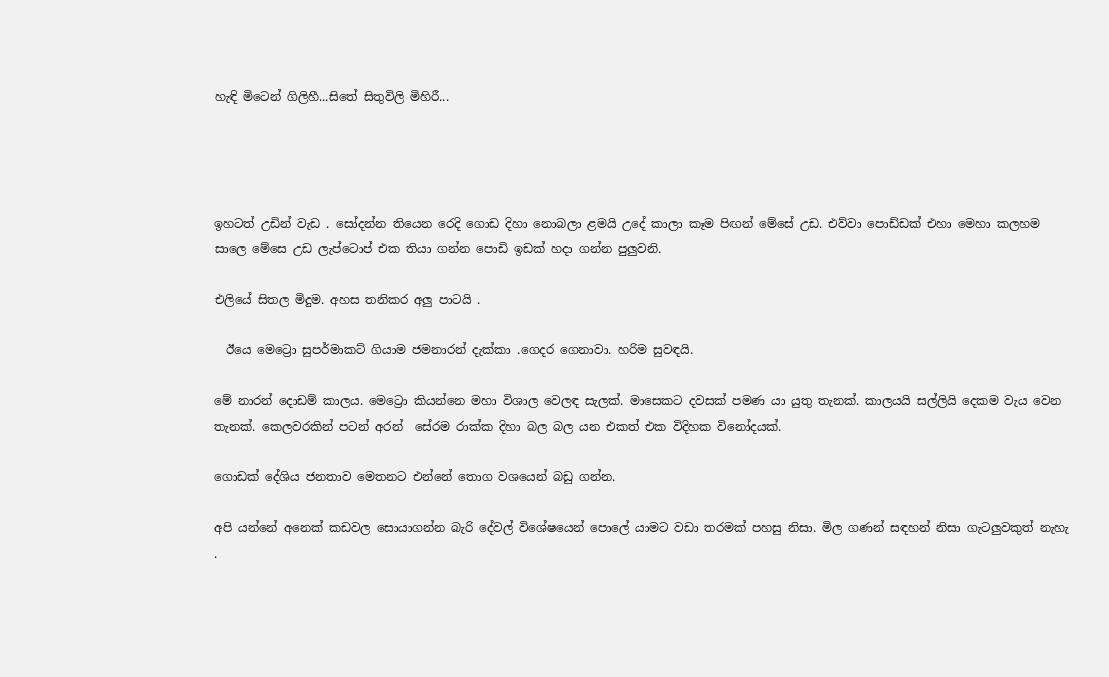හැඳි මිටෙන් ගිලිහී...සිතේ සිතුවිලි මිහිරී...




ඉහටත් උඩින් වැඩ . සෝදන්න තියෙන රෙදි ගොඩ දිහා නොබලා ළමයි උදේ කාලා කෑම පිඟන් මේසේ උඩ. එව්වා පොඩ්ඩක් එහා මෙහා කලහම සාලෙ මේසෙ උඩ ලැප්ටොප් එක තියා ගන්න පොඩි ඉඩක් හදා ගන්න පුලුවනි.

එලියේ සිතල මිදුම. අහස තනිකර අලු පාටයි .

  ඊයෙ මෙට්‍රො සුපර්මාකට් ගියාම ජමනාරන් දැක්කා .ගෙදර ගෙනාවා. හරිම සුවඳයි.

මේ නාරන් දොඩම් කාලය. මෙට්‍රො කියන්නෙ මහා විශාල වෙලඳ සැලක්. මාසෙකට දවසක් පමණ යා යුතු තැනක්. කාලයයි සල්ලියි දෙකම වැය වෙන තැනක්. කෙලවරකින් පටන් අරන්  සේරම රාක්ක දිහා බල බල යන එකත් එක විදිහක විනෝදයක්.

ගොඩක් දේශිය ජනතාව මෙතනට එන්නේ තොග වශයෙන් බඩු ගන්න.

අපි යන්නේ අනෙක් කඩවල සොයාගන්න බැරි දේවල් විශේෂයෙන් පොලේ යාමට වඩා තරමක් පහසු නිසා. මිල ගණන් සඳහන් නිසා ගැටලුවකුත් නැහැ .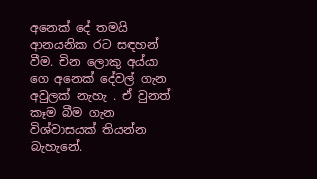අනෙක් දේ තමයි ආනයනික රට සඳහන් වීම. චින ලොකු අය්යා ගෙ අනෙක් දේවල් ගැන අවුලක් නැහැ . ඒ වුනත් කෑම බීම ගැන විශ්වාසයක් තියන්න බැහැනේ.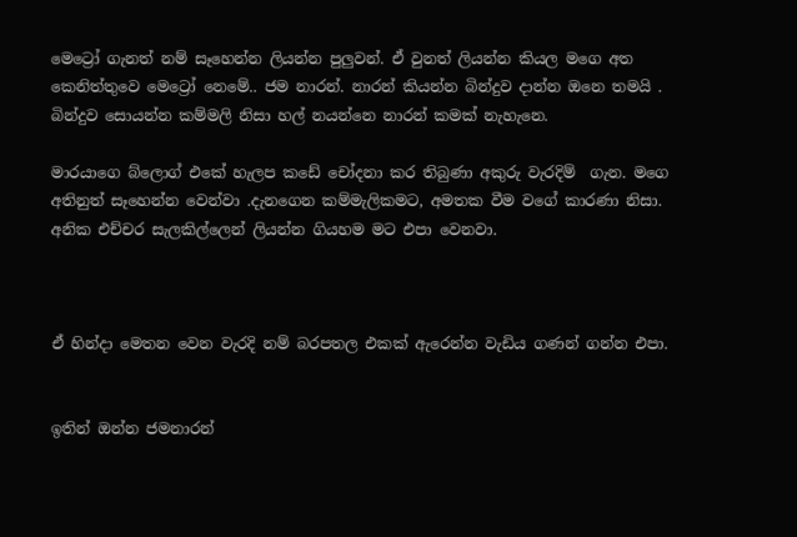මෙට්‍රෝ ගැනත් නම් සෑහෙන්න ලියන්න පුලුවන්. ඒ වුනත් ලියන්න කියල මගෙ අත කෙනිත්තුවෙ මෙට්‍රෝ නෙමේ.. ජම නාරන්. නාරන් කියන්න බින්දුව දාන්න ඔනෙ තමයි . බින්දුව සොයන්න කම්මලි නිසා හල් නයන්නෙ නාරන් කමක් නැහැනෙ.

මාරයාගෙ බ්ලොග් එකේ හැලප කඩේ චෝදනා කර තිබුණා අකුරු වැරදිම්  ගැන. මගෙ අතිනුත් සෑහෙන්න වෙන්වා .දැනගෙන කම්මැලිකමට, අමතක වීම වගේ කාරණා නිසා. අනික එච්චර සැලකිල්ලෙන් ලියන්න ගියහම මට එපා වෙනවා.



ඒ හින්දා මෙතන වෙන වැරදි නම් බරපතල එකක් ඇරෙන්න වැඩිය ගණන් ගන්න එපා.


ඉතින් ඔන්න ජමනාරන්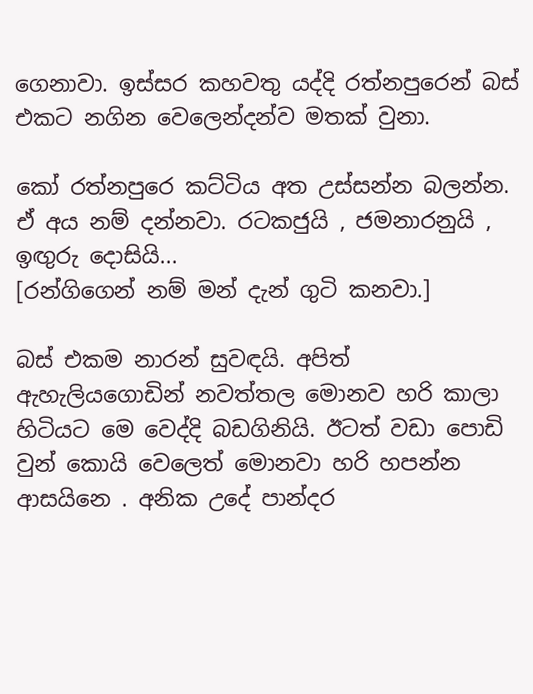ගෙනාවා. ඉස්සර කහවතු යද්දි රත්නපුරෙන් බස් එකට නගින වෙලෙන්දන්ව මතක් වුනා.

කෝ රත්නපුරෙ කට්ටිය අත උස්සන්න බලන්න. ඒ අය නම් දන්නවා. රටකජුයි , ජමනාරනුයි , ඉඟුරු දොසියි...
[රන්ගිගෙන් නම් මන් දැන් ගුටි කනවා.]

බස් එකම නාරන් සුවඳයි. අපිත් ඇහැලියගොඩින් නවත්තල මොනව හරි කාලා හිටියට මෙ වෙද්දි බඩගිනියි. ඊටත් වඩා පොඩි වුන් කොයි වෙලෙත් මොනවා හරි හපන්න ආසයිනෙ . අනික උදේ පාන්දර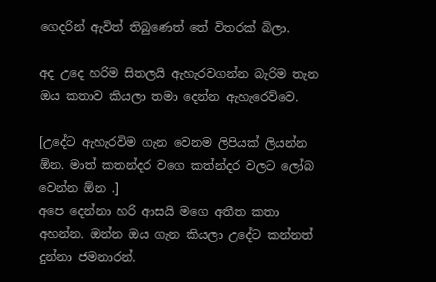ගෙදරින් ඇවිත් තිබුණෙත් තේ විතරක් බිලා.

අද උදෙ හරිම සිතලයි ඇහැරවගන්න බැරිම තැන ඔය කතාව කියලා තමා දෙන්න ඇහැරෙව්වෙ.

[උදේට ඇහැරවිම ගැන වෙනම ලිපියක් ලියන්න ඕන. මාත් කතන්දර වගෙ කත්න්දර වලට ලෝබ වෙන්න ඕන .]
අපෙ දෙන්නා හරි ආසයි මගෙ අතීත කතා අහන්න. ඔන්න ඔය ගැන කියලා උදේට කන්නත් දුන්නා ජමනාරන්.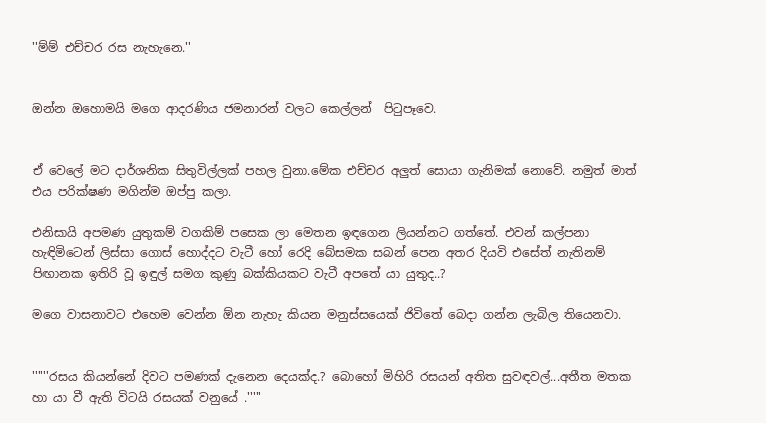''ම්ම් එච්චර රස නැහැනෙ.''


ඔන්න ඔහොමයි මගෙ ආදරණිය ජමනාරන් වලට කෙල්ලන්  පිටුපෑවෙ.


ඒ වෙලේ මට දාර්ශනික සිතුවිල්ලක් පහල වුනා.මේක එච්චර අලුත් සොයා ගැනිමක් නොවේ. නමුත් මාත් එය පරික්ෂණ මගින්ම ඔප්පු කලා.

එනිසායි අපමණ යුතුකම් වගකිම් පසෙක ලා මෙතන ඉඳගෙන ලියන්නට ගත්තේ. එවන් කල්පනා හැඳිමිටෙන් ලිස්සා ගොස් හොද්දට වැටී හෝ රෙදි බේසමක සබන් පෙන අතර දියවි එසේත් නැතිනම් පිඟානක ඉතිරි වූ ඉඳුල් සමග කුණු බක්කියකට වැටී අපතේ යා යුතුද..?

මගෙ වාසනාවට එහෙම වෙන්න ඕන නැහැ කියන මනුස්සයෙක් ජිවිතේ බෙදා ගන්න ලැබිල තියෙනවා.


''''''රසය කියන්නේ දිවට පමණක් දැනෙන දෙයක්ද.? බොහෝ මිහිරි රසයන් අතිත සුවඳවල්...අතීත මතක හා යා වී ඇති විටයි රසයක් වනුයේ .'''''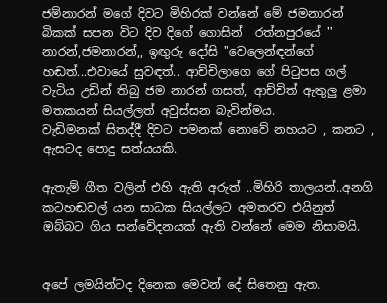ජම්නාරන් මගේ දිවට මිහිරක් වන්නේ මේ ජමනාරන් බිකක් සපන විට දිව දිගේ ගොසින්  රත්නපුරයේ '' නාරන්,ජමනාරන්,, ඉඟුරු දෝසි ''වෙලෙන්ඳන්ගේ හඬත්...එවායේ සුවඳත්.. ආච්චිලාගෙ ගේ පිටුපස ගල් වැටිය උඩින් තිබු ජම නාරන් ගසත්, ආච්චිත් ඇතුලු ළමා මතකයන් සියල්ලත් අවුස්සන බැවින්මය.
වැඩිමනක් සිතද්දී දිවට පමනක් නොවේ නහයට , කනට , ඇසටද පොදු සත්යයකි.

ඇතැම් ගීත වලින් එහි ඇති අරුත් ..මිහිරි තාලයන්..අනගි කටහඬවල් යන සාධක සියල්ලට අමතරව එයිනුත් ඔබ්බට ගිය සන්වේදනයක් ඇති වන්නේ මෙම නිසාමයි.


අපේ ලමයින්ටද දිනෙක මෙවන් දේ සිතෙනු ඇත.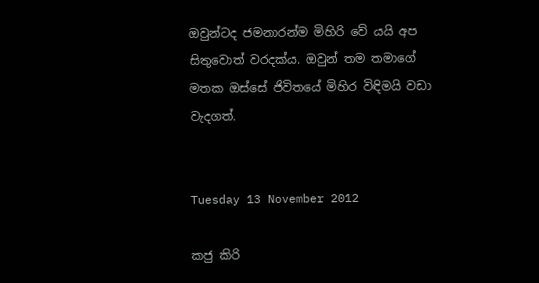ඔවුන්ටද ජමනාරන්ම මිහිරි වේ යයි අප සිතුවොත් වරදක්ය. ඔවුන් තම තමාගේ මතක ඔස්සේ ජිවිතයේ මිහිර විඳිමයි වඩා වැදගත්.


Tuesday 13 November 2012

කජු කිරි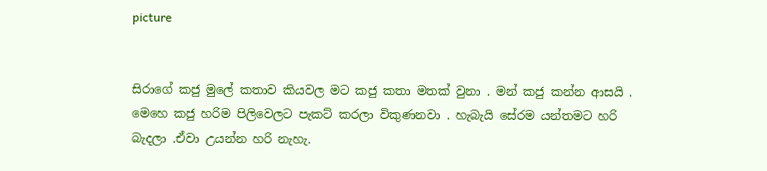picture


සිරාගේ කජු මුලේ කතාව කියවල මට කජු කතා මතක් වුනා . මන් කජු කන්න ආසයි . මෙහෙ කජු හරිම පිලිවෙලට පැකට් කරලා විකුණනවා . හැබැයි සේරම යන්තමට හරි බැදලා .ඒවා උයන්න හරි නැහැ.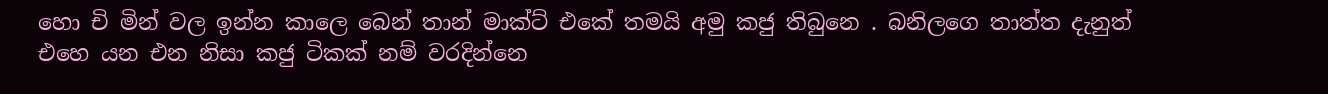හො චි මින් වල ඉන්න කාලෙ බෙන් තාන් මාක්ට් එකේ තමයි අමු කජු තිබුනෙ . බනිලගෙ තාත්ත දැනුත් එහෙ යන එන නිසා කජු ටිකක් නම් වරදින්නෙ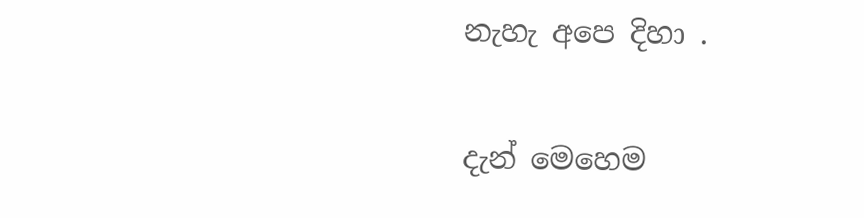නැහැ අපෙ දිහා .

දැන් මෙහෙම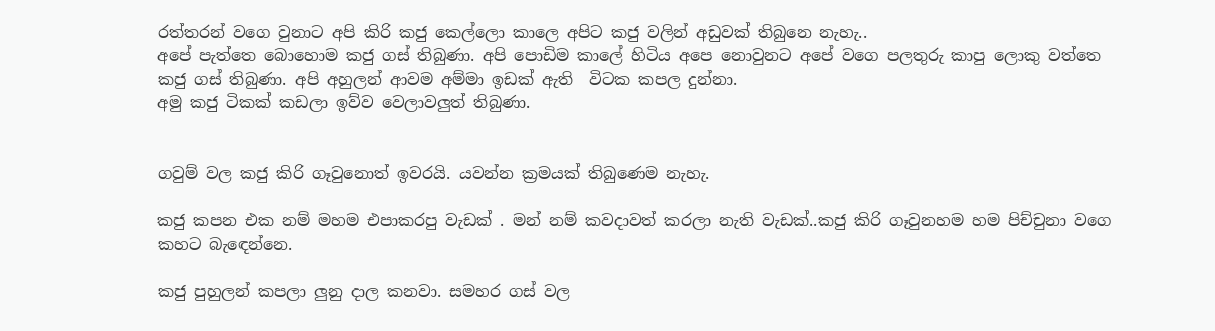රත්තරන් වගෙ වුනාට අපි කිරි කජු කෙල්ලො කාලෙ අපිට කජු වලින් අඩුවක් තිබුනෙ නැහැ..
අපේ පැත්තෙ බොහොම කජු ගස් තිබුණා. අපි පොඩිම කාලේ හිටිය අපෙ නොවුනට අපේ වගෙ පලතුරු කාපු ලොකු වත්තෙ කජු ගස් තිබුණා. අපි අහුලන් ආවම අම්මා ඉඩක් ඇති  විටක කපල දුන්නා.
අමු කජු ටිකක් කඩලා ඉව්ව වෙලාවලුත් තිබුණා.


ගවුම් වල කජු කිරි ගෑවුනොත් ඉවරයි. යවන්න ක්‍රමයක් තිබුණෙම නැහැ.

කජු කපන එක නම් මහම එපාකරපු වැඩක් . මන් නම් කවදාවත් කරලා නැති වැඩක්..කජු කිරි ගෑවුනහම හම පිච්චුනා වගෙ කහට බැඳෙන්නෙ.

කජු පුහුලන් කපලා ලුනු දාල කනවා. සමහර ගස් වල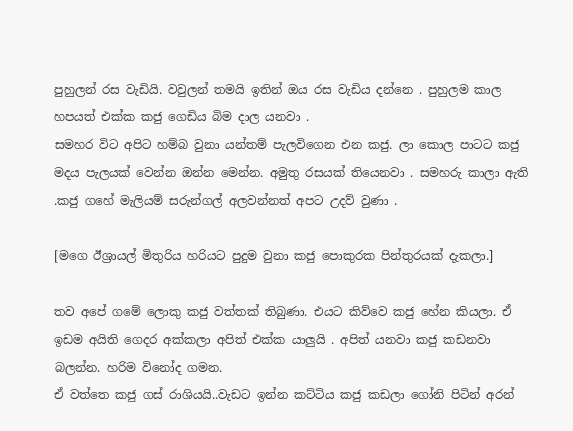පුහුලන් රස වැඩියි. වවුලන් තමයි ඉතින් ඔය රස වැඩිය දන්නෙ . පුහුලම කාල හපයත් එක්ක කජු ගෙඩිය බිම දාල යනවා .
සමහර විට අපිට හම්බ වුනා යන්තම් පැලවිගෙන එන කජු. ලා කොල පාටට කජු මදය පැලයක් වෙන්න ඔන්න මෙන්න. අමුතු රසයක් තියෙනවා . සමහරු කාලා ඇති .කජු ගහේ මැලියම් සරුන්ගල් අලවන්නත් අපට උදව් වුණා .

[මගෙ ඊශ්‍රායල් මිතුරිය හරියට පුදුම වුනා කජු පොකුරක පින්තුරයක් දැකලා.]

තව අපේ ගමේ ලොකු කජු වත්තක් තිබුණා. එයට කිව්වෙ කජු හේන කියලා. ඒ ඉඩම අයිති ගෙදර අක්කලා අපිත් එක්ක යාලුයි . අපිත් යනවා කජු කඩනවා බලන්න. හරිම විනෝද ගමන.
ඒ වත්තෙ කජු ගස් රාශියයි..වැඩට ඉන්න කට්ටිය කජු කඩලා ගෝනි පිටින් අරන්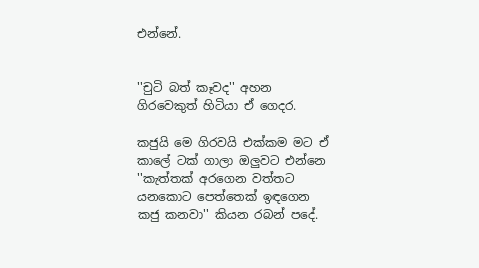එන්නේ.


''චුටි බත් කෑවද'' අහන ගිරවෙකුත් හිටියා ඒ ගෙදර.

කජුයි මෙ ගිරවයි එක්කම මට ඒ කාලේ ටක් ගාලා ඔලුවට එන්නෙ ''කැත්තක් අරගෙන වත්තට යනකොට පෙත්තෙක් ඉඳගෙන කජු කනවා'' කියන රබන් පදේ.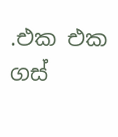.එක එක ගස්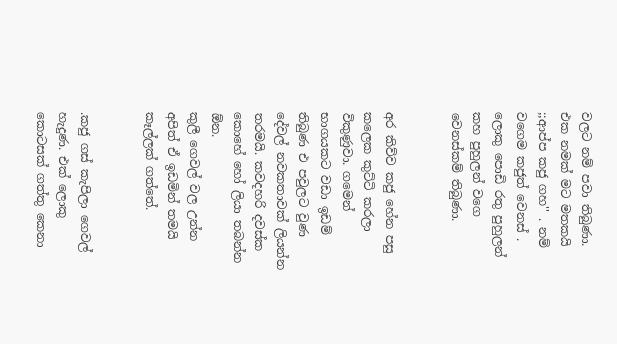වලට නම් පවා තිබුණා. එක නමක් මට මතකයි ;;ආප්ප කජු ගහ'' . නම් වගෙම කජුත් වෙනස් . ලොකු පොඩි රතු පුහුලන් කහ පුහුලන් වගෙ වෙනස්කම් තිබුණා.


අර කිව්ව කජු හේන පසු කලෙක කුට්ටි කරලා විකුණුවා. ගමෙන් භාගයකට වඩා ඉඩම් තිබුණ එ පවුලට වුණ දේවල් නවකතාවක් ලියන්න තරමයි. කවදහරි දවස්ක කොහේ හෝ ලියා තබන්න ඕන.
කුලී ගෙවල් වල උන්න අපිත් ඒ ඉඩමින් තමයි කෑල්ලක් ගත්තේ.


.කජු ගස් කැපිලා ගෙවල් හැදුණ. එක් ලොකු කොටසක් ගත්තු කෙනා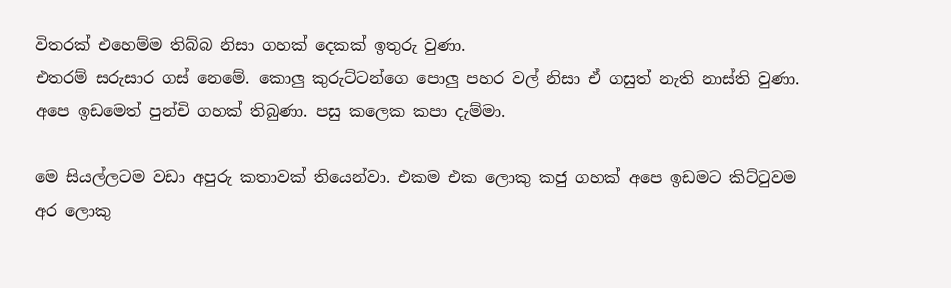විතරක් එහෙම්ම තිබ්බ නිසා ගහක් දෙකක් ඉතුරු වුණා.
එතරම් සරුසාර ගස් නෙමේ. කොලු කුරුට්ටන්ගෙ පොලු පහර වල් නිසා ඒ ගසුත් නැති නාස්ති වුණා.
අපෙ ඉඩමෙත් පුන්චි ගහක් තිබුණා. පසු කලෙක කපා දැම්මා.

මෙ සියල්ලටම වඩා අපුරු කතාවක් තියෙන්වා. එකම එක ලොකු කජු ගහක් අපෙ ඉඩමට කිට්ටුවම අර ලොකු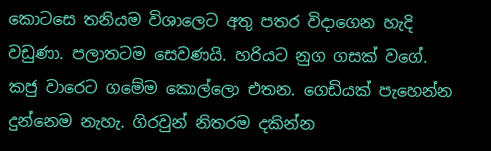කොටසෙ තනියම විශාලෙට අතු පතර විදාගෙන හැදි වඩුණා. පලාතටම සෙවණයි. හරියට නුග ගසක් වගේ. කජු වාරෙට ගමේම කොල්ලො එතන. ගෙඩියක් පැහෙන්න දුන්නෙම නැහැ. ගිරවුන් නිතරම දකින්න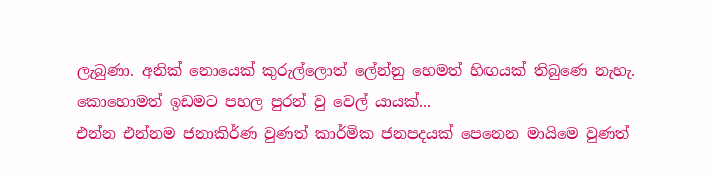ලැබුණා. අනික් නොයෙක් කුරුල්ලොත් ලේන්නු හෙමත් හිඟයක් තිබුණෙ නැහැ. කොහොමත් ඉඩමට පහල පුරන් වු වෙල් යායක්...
එන්න එන්නම ජනාකිර්ණ වුණත් කාර්මික ජනපදයක් පෙනෙන මායිමෙ වුණත්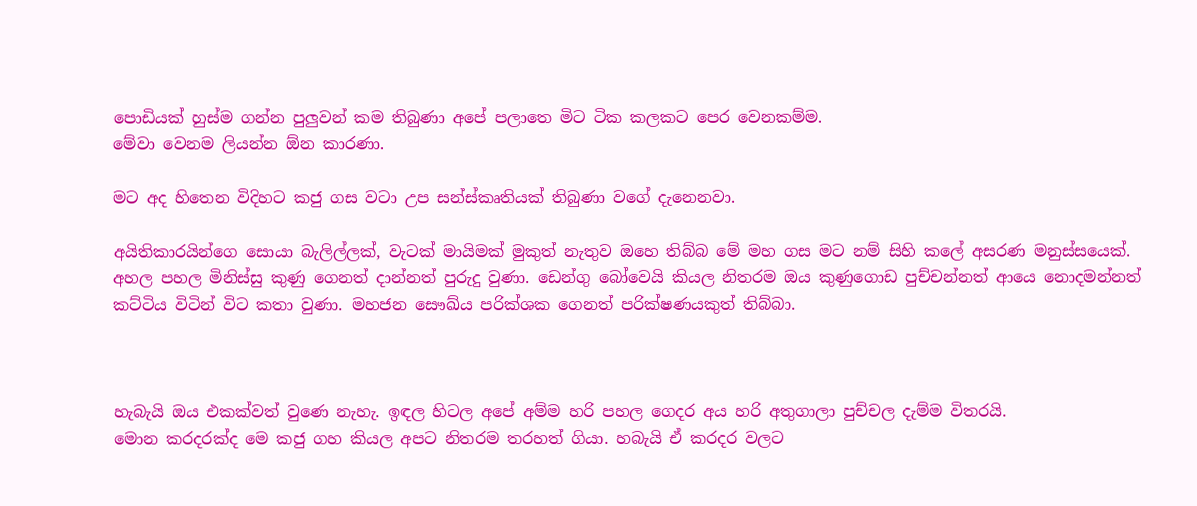පොඩියක් හුස්ම ගන්න පුලුවන් කම තිබුණා අපේ පලාතෙ මිට ටික කලකට පෙර වෙනකම්ම.
මේවා වෙනම ලියන්න ඕන කාරණා.

මට අද හිතෙන විදිහට කජු ගස වටා උප සන්ස්කෘතියක් තිබුණා වගේ දැනෙනවා.

අයිතිකාරයින්ගෙ සොයා බැලිල්ලක්, වැටක් මායිමක් මුකුත් නැතුව ඔහෙ තිබ්බ මේ මහ ගස මට නම් සිහි කලේ අසරණ මනුස්සයෙක්. අහල පහල මිනිස්සු කුණු ගෙනත් දාන්නත් පුරුදු වුණා. ඩෙන්ගු බෝවෙයි කියල නිතරම ඔය කුණුගොඩ පුච්චන්නත් ආයෙ නොදමන්නත් කට්ටිය විටින් විට කතා වුණා. මහජන සෞඛ්ය පරික්ශක ගෙනත් පරික්ෂණයකුත් තිබ්බා.



හැබැයි ඔය එකක්වත් වුණෙ නැහැ. ඉඳල හිටල අපේ අම්ම හරි පහල ගෙදර අය හරි අතුගාලා පුච්චල දැම්ම විතරයි.
මොන කරදරක්ද මෙ කජු ගහ කියල අපට නිතරම තරහත් ගියා. හබැයි ඒ කරදර වලට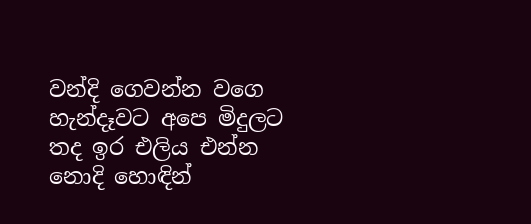වන්දි ගෙවන්න වගෙ හැන්දෑවට අපෙ මිදුලට තද ඉර එලිය එන්න නොදි හොඳින්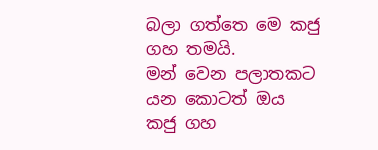බලා ගත්තෙ මෙ කජු ගහ තමයි.
මන් වෙන පලාතකට යන කොටත් ඔය කජු ගහ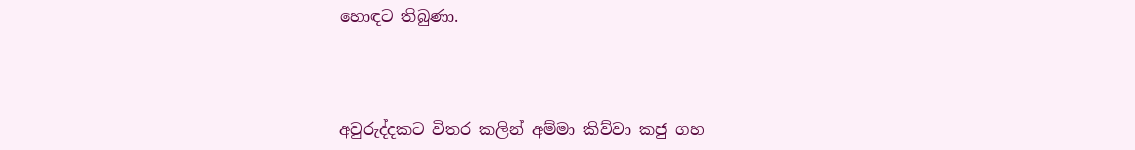හොඳට තිබුණා.



අවුරුද්දකට විතර කලින් අම්මා කිව්වා කජු ගහ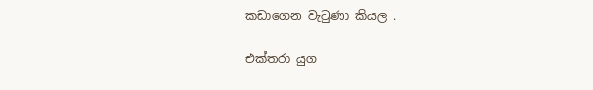කඩාගෙන වැටුණා කියල .

එක්තරා යුග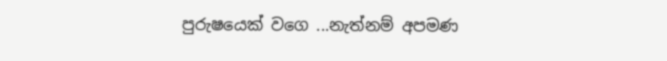පුරුෂයෙක් වගෙ ...නැත්නම් අපමණ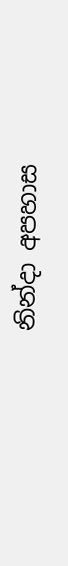නින්දා අපහාස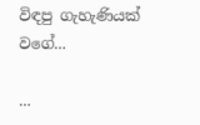විඳපු ගැහැණියක් වගේ...

...